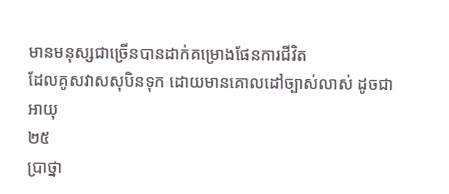មានមនុស្សជាច្រើនបានដាក់គម្រោងផែនការជីវិត
ដែលគូសវាសសុបិនទុក ដោយមានគោលដៅច្បាស់លាស់ ដូចជា
អាយុ
២៥
ប្រាថ្នា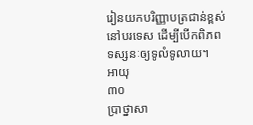រៀនយកបរិញ្ញាបត្រជាន់ខ្ពស់នៅបរទេស ដើម្បីបើកពិភពទស្សនៈឲ្យទូលំទូលាយ។
អាយុ
៣០
ប្រាថ្នាសា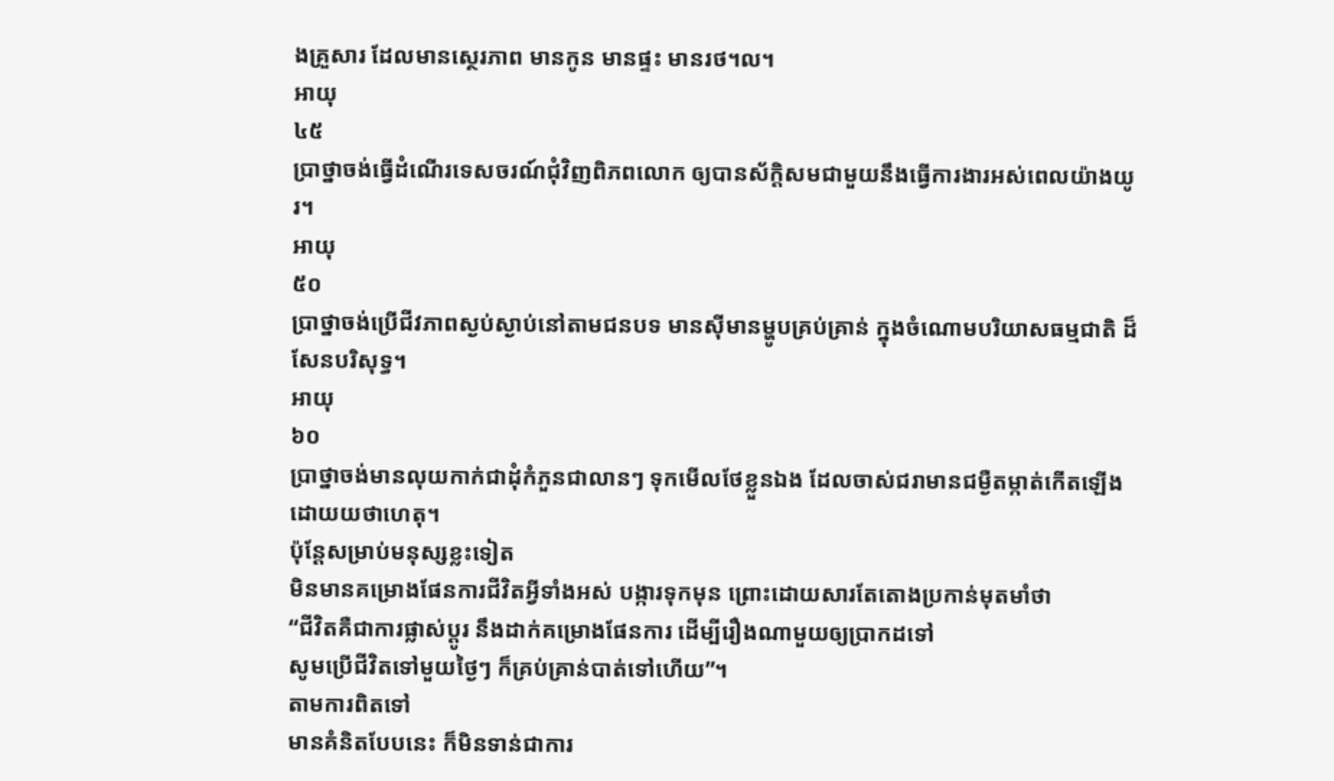ងគ្រួសារ ដែលមានស្ថេរភាព មានកូន មានផ្ទះ មានរថ។ល។
អាយុ
៤៥
ប្រាថ្នាចង់ធ្វើដំណើរទេសចរណ៍ជុំវិញពិភពលោក ឲ្យបានស័ក្តិសមជាមួយនឹងធ្វើការងារអស់ពេលយ៉ាងយូរ។
អាយុ
៥០
ប្រាថ្នាចង់ប្រើជីវភាពស្ងប់ស្ងាប់នៅតាមជនបទ មានស៊ីមានម្ហូបគ្រប់គ្រាន់ ក្នុងចំណោមបរិយាសធម្មជាតិ ដ៏សែនបរិសុទ្ធ។
អាយុ
៦០
ប្រាថ្នាចង់មានលុយកាក់ជាដុំកំភួនជាលានៗ ទុកមើលថែខ្លួនឯង ដែលចាស់ជរាមានជម្ងឺតម្កាត់កើតឡើង ដោយយថាហេតុ។
ប៉ុន្តែសម្រាប់មនុស្សខ្លះទៀត
មិនមានគម្រោងផែនការជីវិតអ្វីទាំងអស់ បង្ការទុកមុន ព្រោះដោយសារតែតោងប្រកាន់មុតមាំថា
“ជីវិតគឺជាការផ្លាស់ប្តូរ នឹងដាក់គម្រោងផែនការ ដើម្បីរឿងណាមួយឲ្យប្រាកដទៅ
សូមប្រើជីវិតទៅមួយថ្ងៃៗ ក៏គ្រប់គ្រាន់បាត់ទៅហើយ”។
តាមការពិតទៅ
មានគំនិតបែបនេះ ក៏មិនទាន់ជាការ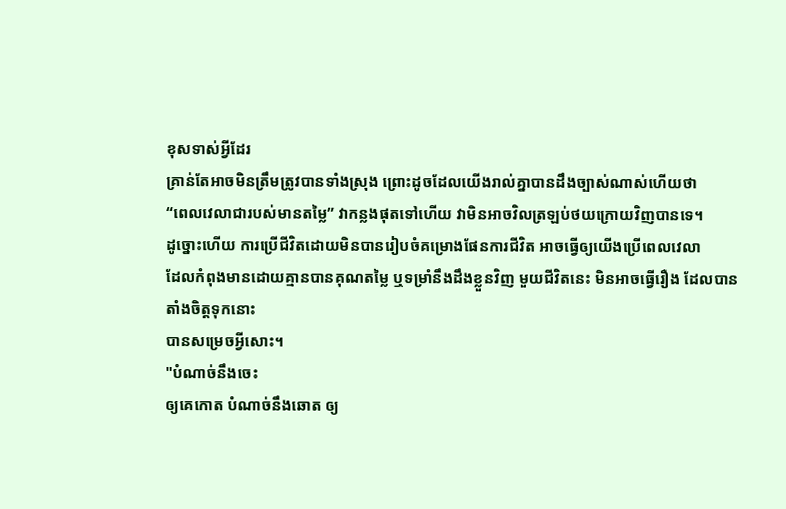ខុសទាស់អ្វីដែរ
គ្រាន់តែអាចមិនត្រឹមត្រូវបានទាំងស្រុង ព្រោះដូចដែលយើងរាល់គ្នាបានដឹងច្បាស់ណាស់ហើយថា
“ពេលវេលាជារបស់មានតម្លៃ” វាកន្លងផុតទៅហើយ វាមិនអាចវិលត្រឡប់ថយក្រោយវិញបានទេ។
ដូច្នោះហើយ ការប្រើជីវិតដោយមិនបានរៀបចំគម្រោងផែនការជីវិត អាចធ្វើឲ្យយើងប្រើពេលវេលា
ដែលកំពុងមានដោយគ្មានបានគុណតម្លៃ ឬទម្រាំនឹងដឹងខ្លួនវិញ មួយជីវិតនេះ មិនអាចធ្វើរឿង ដែលបានតាំងចិត្តទុកនោះ
បានសម្រេចអ្វីសោះ។
"បំណាច់នឹងចេះ
ឲ្យគេកោត បំណាច់នឹងឆោត ឲ្យ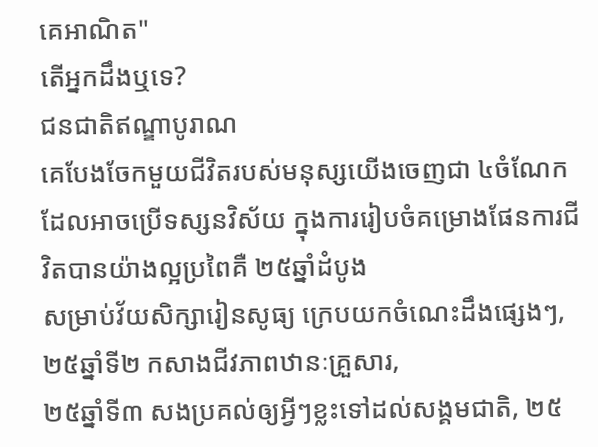គេអាណិត"
តើអ្នកដឹងឬទេ?
ជនជាតិឥណ្ឌាបូរាណ
គេបែងចែកមួយជីវិតរបស់មនុស្សយើងចេញជា ៤ចំណែក
ដែលអាចប្រើទស្សនវិស័យ ក្នុងការរៀបចំគម្រោងផែនការជីវិតបានយ៉ាងល្អប្រពៃគឺ ២៥ឆ្នាំដំបូង
សម្រាប់វ័យសិក្សារៀនសូធ្យ ក្រេបយកចំណេះដឹងផ្សេងៗ, ២៥ឆ្នាំទី២ កសាងជីវភាពឋានៈគ្រួសារ,
២៥ឆ្នាំទី៣ សងប្រគល់ឲ្យអ្វីៗខ្លះទៅដល់សង្គមជាតិ, ២៥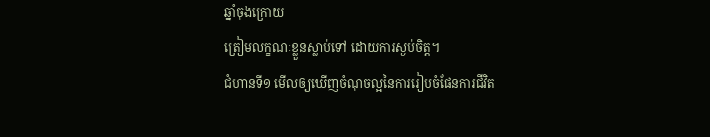ឆ្នាំចុងក្រោយ
ត្រៀមលក្ខណៈខ្លួនស្លាប់ទៅ ដោយការស្ងប់ចិត្ត។
ជំហានទី១ មើលឲ្យឃើញចំណុចល្អនៃការរៀបចំផែនការជីវិត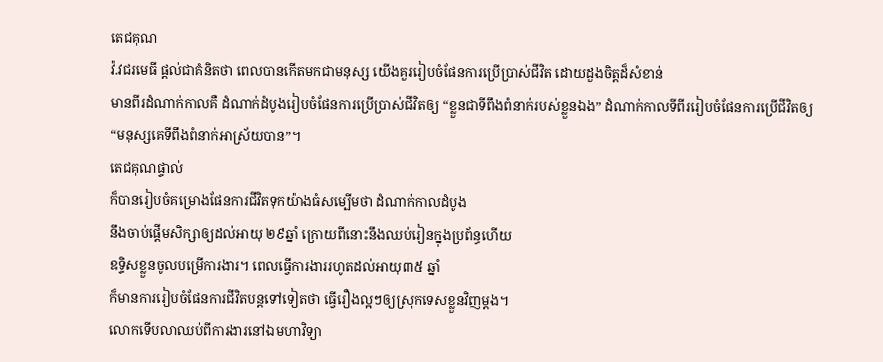តេជគុណ
វ៉.វជរមេធី ផ្តល់ជាគំនិតថា ពេលបានកើតមកជាមនុស្ស យើងគួររៀបចំផែនការប្រើប្រាស់ជីវិត ដោយដួងចិត្តដ៏សំខាន់
មានពីរដំណាក់កាលគឺ ដំណាក់ដំបូងរៀបចំផែនការប្រើប្រាស់ជីវិតឲ្យ “ខ្លួនជាទីពឹងពំនាក់របស់ខ្លួនឯង” ដំណាក់កាលទីពីររៀបចំផែនការប្រើជីវិតឲ្យ
“មនុស្សគេទីពឹងពំនាក់អាស្រ័យបាន”។
តេជគុណផ្ទាល់
ក៏បានរៀបចំគម្រោងផែនការជីវិតទុកយ៉ាងធំសម្បើមថា ដំណាក់កាលដំបូង
នឹងចាប់ផ្ដើមសិក្សាឲ្យដល់អាយុ ២៩ឆ្នាំ ក្រោយពីនោះនឹងឈប់រៀនក្នុងប្រព័ន្ធហើយ
ឧទ្ទិសខ្លួនចូលបម្រើការងារ។ ពេលធ្វើការងាររហូតដល់អាយុ៣៥ ឆ្នាំ
ក៏មានការរៀបចំផែនការជីវិតបន្តទៅទៀតថា ធ្វើរឿងល្អៗឲ្យស្រុកទេសខ្លួនវិញម្តង។
លោកទើបលាឈប់ពីការងារនៅឯមហាវិទ្យា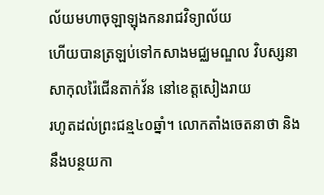ល័យមហាចុឡាឡុងកនរាជវិទ្យាល័យ
ហើយបានត្រឡប់ទៅកសាងមជ្ឈមណ្ឌល វិបស្សនាសាកុលរ៉ៃជើនតាក់វ័ន នៅខេត្តសៀងរាយ
រហូតដល់ព្រះជន្ម៤០ឆ្នាំ។ លោកតាំងចេតនាថា និងនឹងបន្ថយកា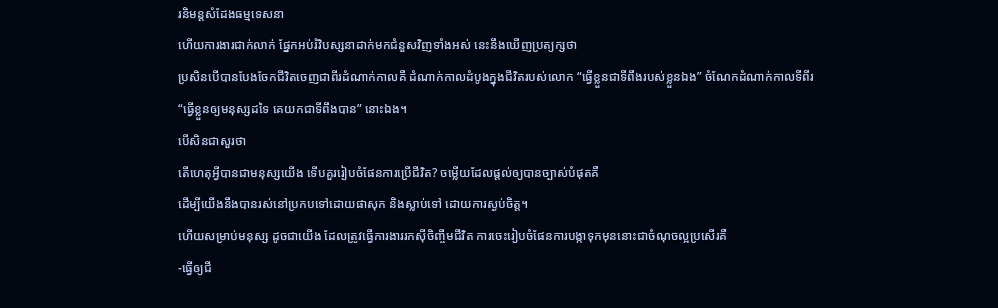រនិមន្តសំដែងធម្មទេសនា
ហើយការងារជាក់លាក់ ផ្នែកអប់រំវិបស្សនាដាក់មកជំនួសវិញទាំងអស់ នេះនឹងឃើញប្រត្យក្សថា
ប្រសិនបើបានបែងចែកជីវិតចេញជាពីរដំណាក់កាលគឺ ដំណាក់កាលដំបូងក្នុងជីវិតរបស់លោក “ធ្វើខ្លួនជាទីពឹងរបស់ខ្លួនឯង” ចំណែកដំណាក់កាលទីពីរ
“ធ្វើខ្លួនឲ្យមនុស្សដទៃ គេយកជាទីពឹងបាន” នោះឯង។
បើសិនជាសួរថា
តើហេតុអ្វីបានជាមនុស្សយើង ទើបគួររៀបចំផែនការប្រើជីវិត? ចម្លើយដែលផ្តល់ឲ្យបានច្បាស់បំផុតគឺ
ដើម្បីយើងនឹងបានរស់នៅប្រកបទៅដោយផាសុក និងស្លាប់ទៅ ដោយការស្ងប់ចិត្ត។
ហើយសម្រាប់មនុស្ស ដូចជាយើង ដែលត្រូវធ្វើការងាររកស៊ីចិញ្ចឹមជីវិត ការចេះរៀបចំផែនការបង្កាទុកមុននោះជាចំណុចល្អប្រសើរគឺ
-ធ្វើឲ្យជី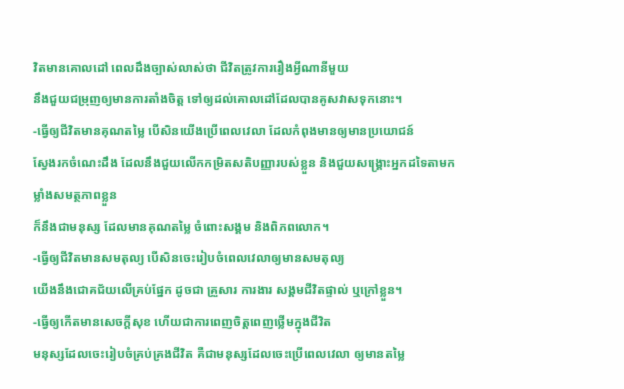វិតមានគោលដៅ ពេលដឹងច្បាស់លាស់ថា ជីវិតត្រូវការរឿងអ្វីណានីមួយ
នឹងជួយជម្រុញឲ្យមានការតាំងចិត្ត ទៅឲ្យដល់គោលដៅដែលបានគូសវាសទុកនោះ។
-ធ្វើឲ្យជីវិតមានគុណតម្លៃ បើសិនយើងប្រើពេលវេលា ដែលកំពុងមានឲ្យមានប្រយោជន៍
ស្វែងរកចំណេះដឹង ដែលនឹងជួយលើកកម្រិតសតិបញ្ញារបស់ខ្លួន និងជួយសង្រ្គោះអ្នកដទៃតាមកម្លាំងសមត្ថភាពខ្លួន
ក៏នឹងជាមនុស្ស ដែលមានគុណតម្លៃ ចំពោះសង្គម និងពិភពលោក។
-ធ្វើឲ្យជីវិតមានសមតុល្យ បើសិនចេះរៀបចំពេលវេលាឲ្យមានសមតុល្យ
យើងនឹងជោគជ័យលើគ្រប់ផ្នែក ដូចជា គ្រួសារ ការងារ សង្គមជីវិតផ្ទាល់ ឬក្រៅខ្លួន។
-ធ្វើឲ្យកើតមានសេចក្ដីសុខ ហើយជាការពេញចិត្តពេញថ្លើមក្នុងជីវិត
មនុស្សដែលចេះរៀបចំគ្រប់គ្រងជីវិត គឺជាមនុស្សដែលចេះប្រើពេលវេលា ឲ្យមានតម្លៃ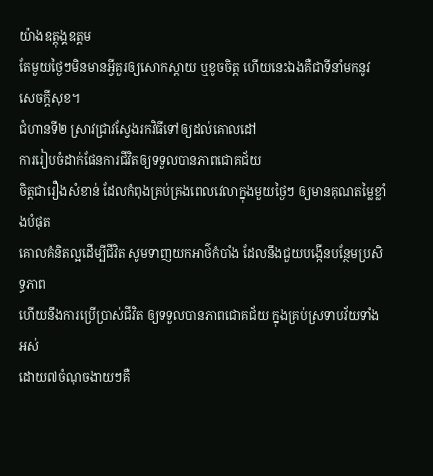យ៉ាងឧត្តុង្គឧត្តម
តែមួយថ្ងៃៗមិនមានអ្វីគួរឲ្យសោកស្តាយ ឬខូចចិត្ត ហើយនេះឯងគឺជាទីនាំមកនូវសេចក្ដីសុខ។
ជំហានទី២ ស្រាវជ្រាវស្វែងរកវិធីទៅឲ្យដល់គោលដៅ
ការរៀបចំដាក់ផែនការជីវិតឲ្យទទួលបានភាពជោគជ័យ
ចិត្តជារឿងសំខាន់ ដែលកំពុងគ្រប់គ្រងពេលវេលាក្នុងមួយថ្ងៃៗ ឲ្យមានគុណតម្លៃខ្លាំងបំផុត
គោលគំនិតល្អដើម្បីជីវិត សូមទាញយកអាថ៌កំបាំង ដែលនឹងជួយបង្កើនបន្ថែមប្រសិទ្ធភាព
ហើយនឹងការប្រើប្រាស់ជីវិត ឲ្យទទួលបានភាពជោគជ័យ ក្នុងគ្រប់ស្រទាបវ័យទាំងអស់
ដោយ៧ចំណុចងាយៗគឺ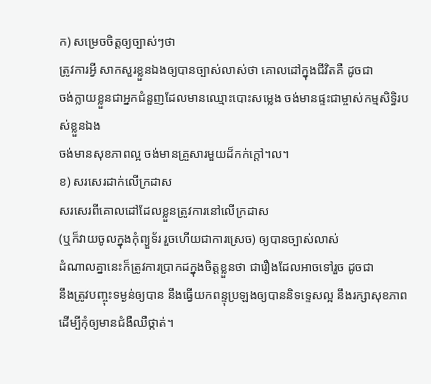ក) សម្រេចចិត្តឲ្យច្បាស់ៗថា
ត្រូវការអ្វី សាកសួរខ្លួនឯងឲ្យបានច្បាស់លាស់ថា គោលដៅក្នុងជីវិតគឺ ដូចជា
ចង់ក្លាយខ្លួនជាអ្នកជំនួញដែលមានឈ្មោះបោះសម្លេង ចង់មានផ្ទះជាម្ចាស់កម្មសិទ្ធិរបស់ខ្លួនឯង
ចង់មានសុខភាពល្អ ចង់មានគ្រួសារមួយដ៏កក់ក្ដៅ។ល។
ខ) សរសេរដាក់លើក្រដាស
សរសេរពីគោលដៅដែលខ្លួនត្រូវការនៅលើក្រដាស
(ឬក៏វាយចូលក្នុងកុំព្យួទ័រ រួចហើយជាការស្រេច) ឲ្យបានច្បាស់លាស់
ដំណាលគ្នានេះក៏ត្រូវការប្រាកដក្នុងចិត្តខ្លួនថា ជារឿងដែលអាចទៅរួច ដូចជា
នឹងត្រូវបញ្ចុះទម្ងន់ឲ្យបាន នឹងធ្វើយកពន្ទុប្រឡងឲ្យបាននិទទេ្ទសល្អ នឹងរក្សាសុខភាពដើម្បីកុំឲ្យមានជំងឺឈឺថ្កាត់។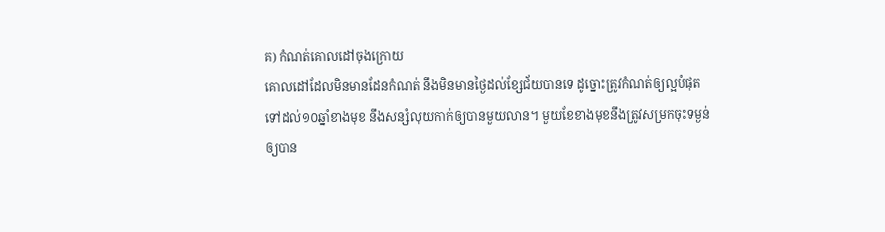គ) កំណត់គោលដៅចុងក្រោយ
គោលដៅដែលមិនមានដែនកំណត់ នឹងមិនមានថ្ងៃដល់ខ្សែជ័យបានទេ ដូច្នោះត្រូវកំណត់ឲ្យល្អបំផុត
ទៅដល់១០ឆ្នាំខាងមុខ នឹងសន្សំលុយកាក់ឲ្យបានមួយលាន។ មួយខែខាងមុខនឹងត្រូវសម្រកចុះទម្ងន់
ឲ្យបាន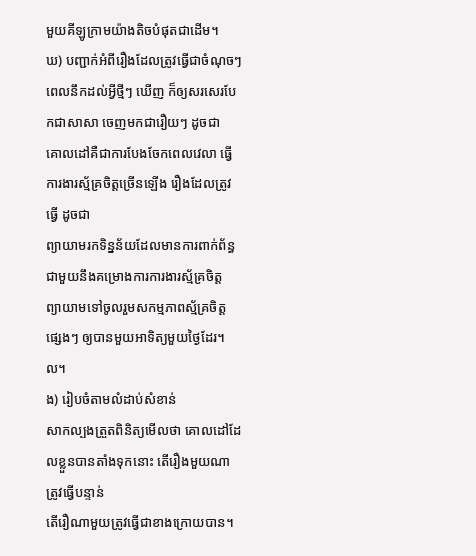មួយគីឡូក្រាមយ៉ាងតិចបំផុតជាដើម។
ឃ) បញ្ជាក់អំពីរឿងដែលត្រូវធ្វើជាចំណុចៗ
ពេលនឹកដល់អ្វីថ្មីៗ ឃើញ ក៏ឲ្យសរសេរបែកជាសាសា ចេញមកជារឿយៗ ដូចជា
គោលដៅគឺជាការបែងចែកពេលវេលា ធ្វើការងារស្ម័គ្រចិត្តច្រើនឡើង រឿងដែលត្រូវធ្វើ ដូចជា
ព្យាយាមរកទិន្នន័យដែលមានការពាក់ព័ន្ធ ជាមួយនឹងគម្រោងការការងារស្ម័គ្រចិត្ត
ព្យាយាមទៅចូលរួមសកម្មភាពស្ម័គ្រចិត្តផ្សេងៗ ឲ្យបានមួយអាទិត្យមួយថ្ងៃដែរ។ល។
ង) រៀបចំតាមលំដាប់សំខាន់
សាកល្បងត្រួតពិនិត្យមើលថា គោលដៅដែលខ្លួនបានតាំងទុកនោះ តើរឿងមួយណាត្រូវធ្វើបន្ទាន់
តើរឿណាមួយត្រូវធ្វើជាខាងក្រោយបាន។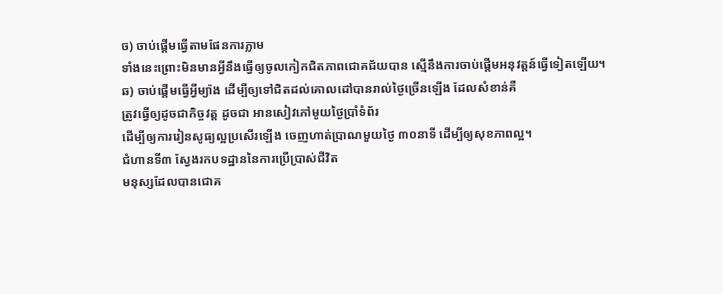ច) ចាប់ផ្ដើមធ្វើតាមផែនការភ្លាម
ទាំងនេះព្រោះមិនមានអ្វីនឹងធ្វើឲ្យចូលកៀកជិតភាពជោគជ័យបាន ស្មើនឹងការចាប់ផ្ដើមអនុវត្តន៍ធ្វើទៀតឡើយ។
ឆ) ចាប់ផ្ដើមធ្វើអ្វីម្យ៉ាង ដើម្បីឲ្យទៅជិតដល់គោលដៅបានរាល់ថ្ងៃច្រើនឡើង ដែលសំខាន់គឺ
ត្រូវធ្វើឲ្យដូចជាកិច្ចវត្ត ដូចជា អានសៀវភៅមូយថ្ងៃប្រាំទំព័រ
ដើម្បីឲ្យការរៀនសូធ្យល្អប្រសើរឡើង ចេញហាត់ប្រាណមួយថ្ងៃ ៣០នាទី ដើម្បីឲ្យសុខភាពល្អ។
ជំហានទី៣ ស្វែងរកបទដ្ឋាននៃការប្រើប្រាស់ជីវិត
មនុស្សដែលបានជោគ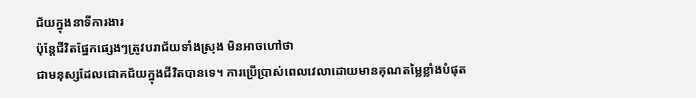ជ័យក្នុងនាទីការងារ
ប៉ុន្តែជីវិតផ្នែកផ្សេងៗត្រូវបរាជ័យទាំងស្រុង មិនអាចហៅថា
ជាមនុស្សដែលជោគជ័យក្នុងជីវិតបានទេ។ ការប្រើប្រាស់ពេលវេលាដោយមានគុណតម្លៃខ្លាំងបំផុត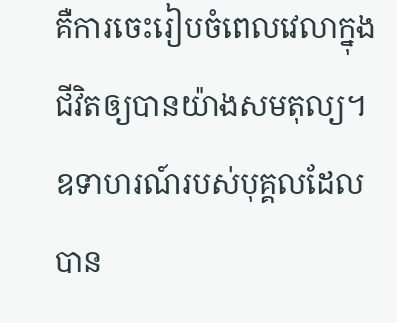គឺការចេះរៀបចំពេលវេលាក្នុងជីវិតឲ្យបានយ៉ាងសមតុល្យ។ ឧទាហរណ៍របស់បុគ្គលដែលបាន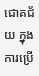ជោគជ័យ ក្នុងការប្រើ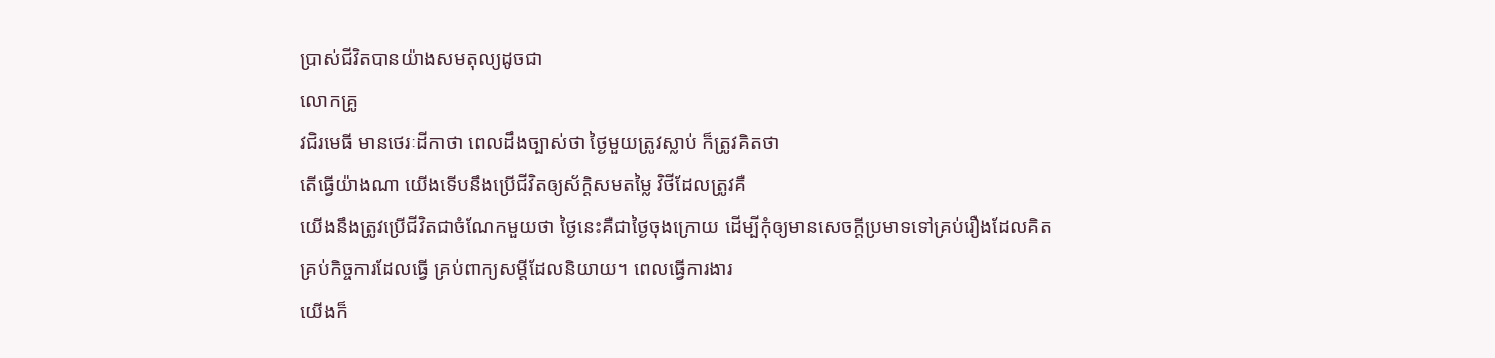ប្រាស់ជីវិតបានយ៉ាងសមតុល្យដូចជា
លោកគ្រូ
វជិរមេធី មានថេរៈដីកាថា ពេលដឹងច្បាស់ថា ថ្ងៃមួយត្រូវស្លាប់ ក៏ត្រូវគិតថា
តើធ្វើយ៉ាងណា យើងទើបនឹងប្រើជីវិតឲ្យស័ក្ដិសមតម្លៃ វិថីដែលត្រូវគឺ
យើងនឹងត្រូវប្រើជីវិតជាចំណែកមួយថា ថ្ងៃនេះគឺជាថ្ងៃចុងក្រោយ ដើម្បីកុំឲ្យមានសេចក្ដីប្រមាទទៅគ្រប់រឿងដែលគិត
គ្រប់កិច្ចការដែលធ្វើ គ្រប់ពាក្យសម្តីដែលនិយាយ។ ពេលធ្វើការងារ
យើងក៏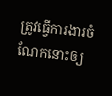ត្រូវធ្វើការងារចំណែកនោះឲ្យ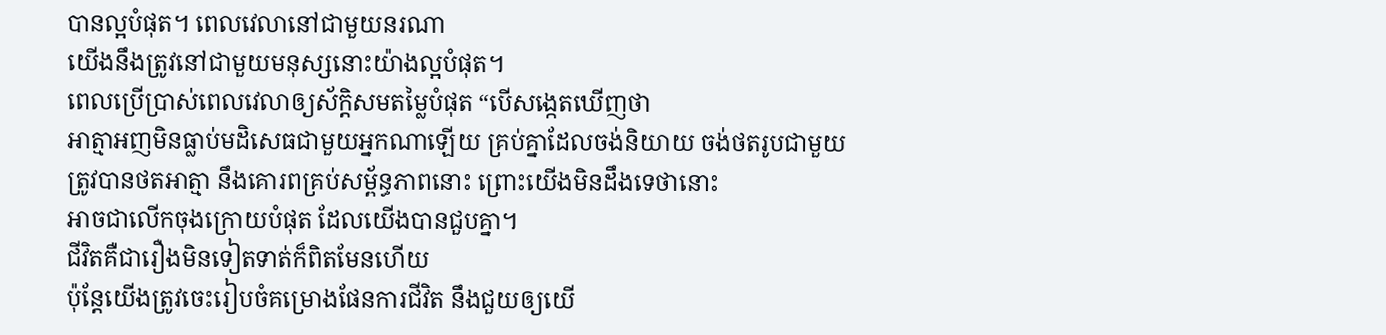បានល្អបំផុត។ ពេលវេលានៅជាមួយនរណា
យើងនឹងត្រូវនៅជាមួយមនុស្សនោះយ៉ាងល្អបំផុត។
ពេលប្រើប្រាស់ពេលវេលាឲ្យស័ក្តិសមតម្លៃបំផុត “បើសង្កេតឃើញថា
អាត្មាអញមិនធ្លាប់មដិសេធជាមួយអ្នកណាឡើយ គ្រប់គ្នាដែលចង់និយាយ ចង់ថតរូបជាមួយ
ត្រូវបានថតអាត្មា នឹងគោរពគ្រប់សម្ព័ន្ធភាពនោះ ព្រោះយើងមិនដឹងទេថានោះ
អាចជាលើកចុងក្រោយបំផុត ដែលយើងបានជួបគ្នា។
ជីវិតគឺជារឿងមិនទៀតទាត់ក៏ពិតមែនហើយ
ប៉ុន្តែយើងត្រូវចេះរៀបចំគម្រោងផែនការជីវិត នឹងជួយឲ្យយើ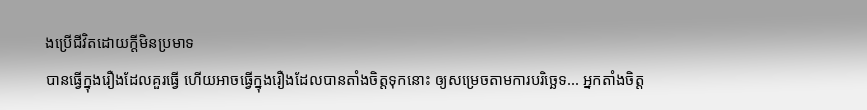ងប្រើជីវិតដោយក្ដីមិនប្រមាទ
បានធ្វើក្នុងរឿងដែលគួរធ្វើ ហើយអាចធ្វើក្នុងរឿងដែលបានតាំងចិត្តទុកនោះ ឲ្យសម្រេចតាមការបរិច្ឆេទ... អ្នកតាំងចិត្ត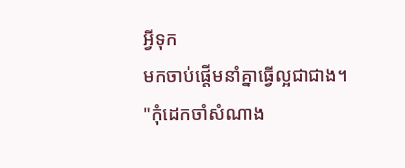អ្វីទុក
មកចាប់ផ្ដើមនាំគ្នាធ្វើល្អជាជាង។
"កុំដេកចាំសំណាង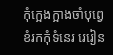កុំក្អេងក្អាងចាំបុព្វេ ខំរកកុំទំនេរ រេរៀន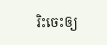រិះចេះឲ្យ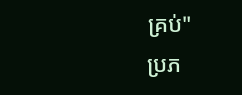គ្រប់"
ប្រភ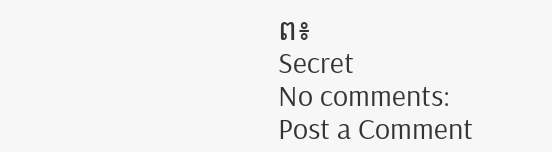ព៖
Secret
No comments:
Post a Comment